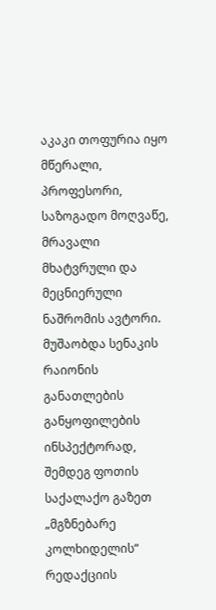აკაკი თოფურია იყო მწერალი, პროფესორი, საზოგადო მოღვაწე, მრავალი მხატვრული და მეცნიერული ნაშრომის ავტორი.
მუშაობდა სენაკის რაიონის განათლების განყოფილების ინსპექტორად, შემდეგ ფოთის საქალაქო გაზეთ „მგზნებარე კოლხიდელის“ რედაქციის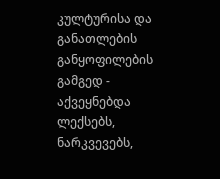კულტურისა და განათლების განყოფილების გამგედ - აქვეყნებდა ლექსებს, ნარკვევებს,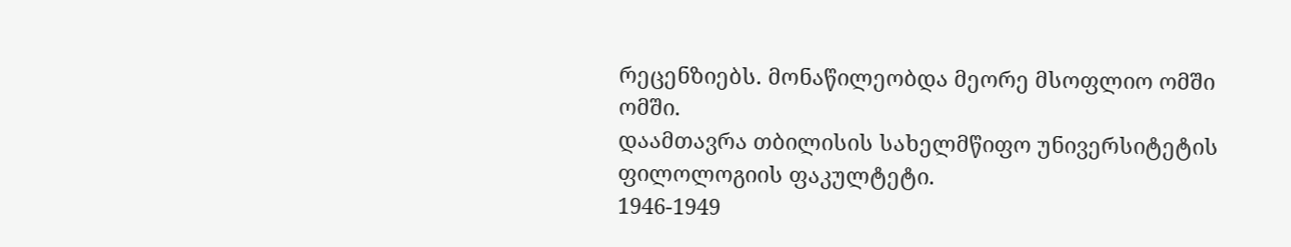რეცენზიებს. მონაწილეობდა მეორე მსოფლიო ომში ომში.
დაამთავრა თბილისის სახელმწიფო უნივერსიტეტის ფილოლოგიის ფაკულტეტი.
1946-1949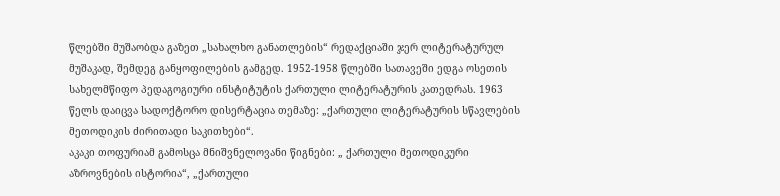წლებში მუშაობდა გაზეთ „სახალხო განათლების“ რედაქციაში ჯერ ლიტერატურულ მუშაკად, შემდეგ განყოფილების გამგედ. 1952-1958 წლებში სათავეში ედგა ოსეთის სახელმწიფო პედაგოგიური ინსტიტუტის ქართული ლიტერატურის კათედრას. 1963 წელს დაიცვა სადოქტორო დისერტაცია თემაზე: „ქართული ლიტერატურის სწავლების მეთოდიკის ძირითადი საკითხები“.
აკაკი თოფურიამ გამოსცა მნიშვნელოვანი წიგნები: „ ქართული მეთოდიკური აზროვნების ისტორია“, „ქართული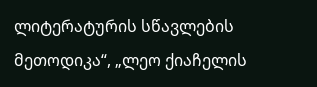ლიტერატურის სწავლების მეთოდიკა“, „ლეო ქიაჩელის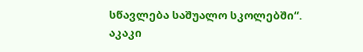სწავლება საშუალო სკოლებში“.
აკაკი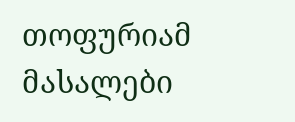თოფურიამ მასალები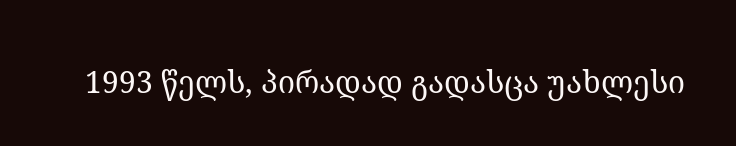1993 წელს, პირადად გადასცა უახლესი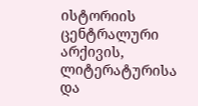ისტორიის ცენტრალური არქივის, ლიტერატურისა და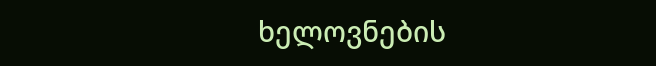ხელოვნების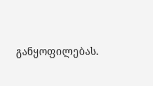განყოფილებას.